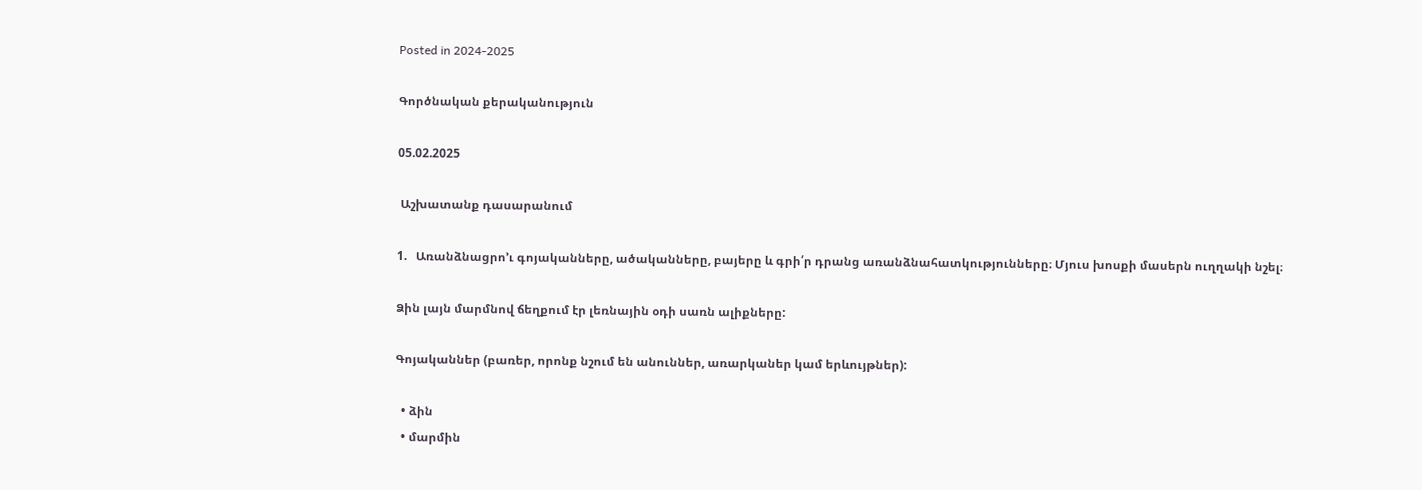Posted in 2024-2025

Գործնական քերականություն

05.02.2025

 Աշխատանք դասարանում

1.   Առանձնացրո’ւ գոյականները, ածականները, բայերը և գրի՛ր դրանց առանձնահատկությունները։ Մյուս խոսքի մասերն ուղղակի նշել։

Ձին լայն մարմնով ճեղքում էր լեռնային օդի սառն ալիքները:

Գոյականներ (բառեր, որոնք նշում են անուններ, առարկաներ կամ երևույթներ):

  • ձին
  • մարմին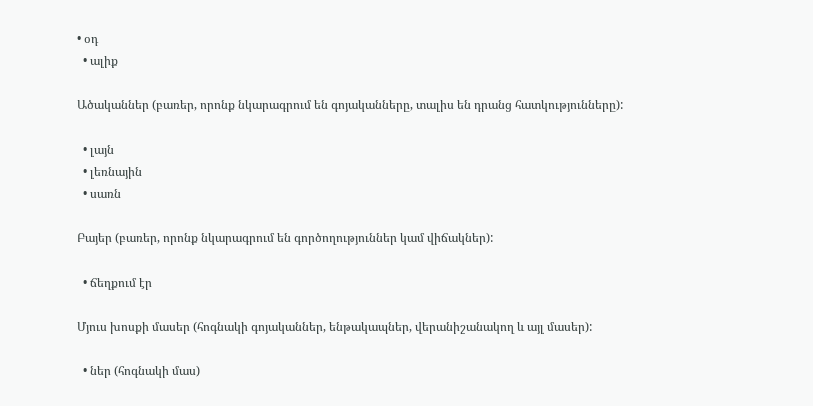• օդ
  • ալիք

Ածականներ (բառեր, որոնք նկարագրում են գոյականները, տալիս են դրանց հատկությունները):

  • լայն
  • լեռնային
  • սառն

Բայեր (բառեր, որոնք նկարագրում են գործողություններ կամ վիճակներ):

  • ճեղքում էր

Մյուս խոսքի մասեր (հոգնակի գոյականներ, ենթակապներ, վերանիշանակող և այլ մասեր):

  • ներ (հոգնակի մաս)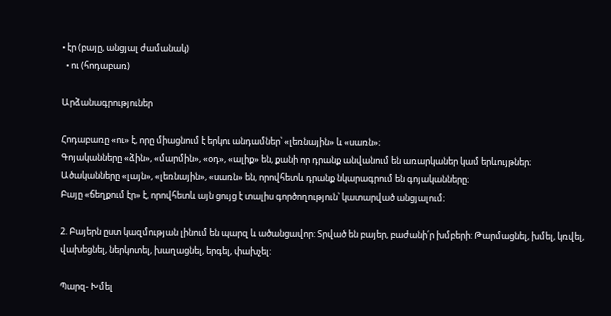• էր (բայը, անցյալ ժամանակ)
  • ու (հոդաբառ)

Արձանագրություներ

Հոդաբառը «ու» է, որը միացնում է երկու անդամներ՝ «լեռնային» և «սառն»։
Գոյականները «ձին», «մարմին», «օդ», «ալիք» են, քանի որ դրանք անվանում են առարկաներ կամ երևույթներ։
Ածականները «լայն», «լեռնային», «սառն» են, որովհետև դրանք նկարագրում են գոյականները։
Բայը «ճեղքում էր» է, որովհետև այն ցույց է տալիս գործողություն՝ կատարված անցյալում։

2. Բայերն ըստ կազմության լինում են պարզ և ածանցավոր: Տրված են բայեր, բաժանի՛ր խմբերի: Թարմացնել, խմել, կռվել, վախեցնել, ներկոտել, խաղացնել, երգել, փախչել:

Պարզ- Խմել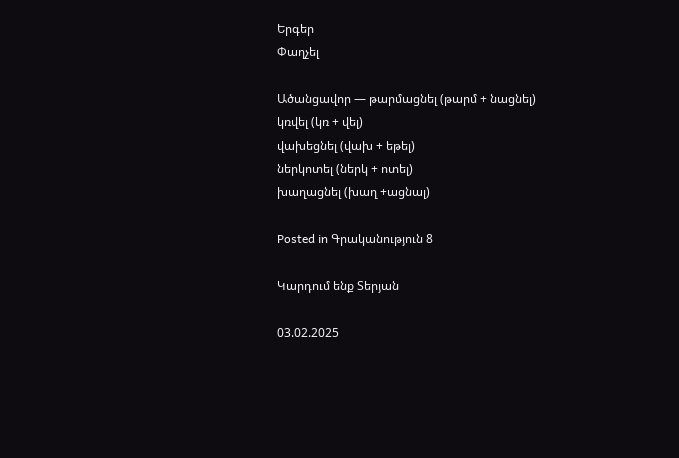Երգեր
Փաղչել

Ածանցավոր — թարմացնել (թարմ + նացնել)
կռվել (կռ + վել)
վախեցնել (վախ + եթել)
ներկոտել (ներկ + ոտել)
խաղացնել (խաղ +ացնալ)

Posted in Գրականություն 8

Կարդում ենք Տերյան

03.02.2025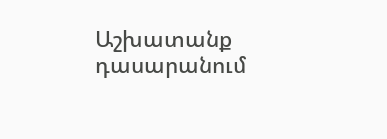Աշխատանք դասարանում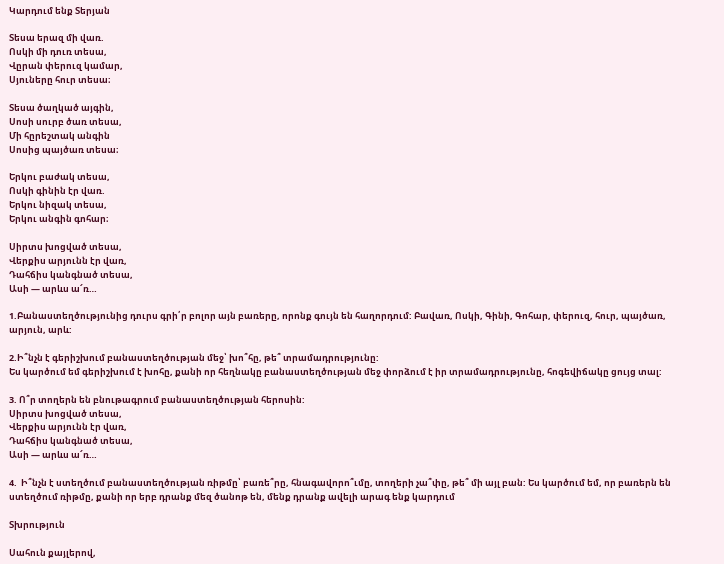Կարդում ենք Տերյան

Տեսա երազ մի վառ.
Ոսկի մի դուռ տեսա,
Վըրան փերուզ կամար,
Սյուները հուր տեսա։

Տեսա ծաղկած այգին,
Սոսի սուրբ ծառ տեսա,
Մի հըրեշտակ անգին
Սոսից պայծառ տեսա։

Երկու բաժակ տեսա,
Ոսկի գինին էր վառ.
Երկու նիզակ տեսա,
Երկու անգին գոհար։

Սիրտս խոցված տեսա,
Վերքիս արյունն էր վառ,
Դահճիս կանգնած տեսա,
Ասի — արևս ա՜ռ…

1.Բանաստեղծությունից դուրս գրի՛ր բոլոր այն բառերը, որոնք գույն են հաղորդում: Բավառ, Ոսկի, Գինի, Գոհար, փերուզ, հուր, պայծառ, արյուն, արև:

2.Ի՞նչն է գերիշխում բանաստեղծության մեջ՝ խո՞հը, թե՞ տրամադրությունը:
Ես կարծում եմ գերիշխում է խոհը, քանի որ հեղնակը բանաստեղծության մեջ փորձում է իր տրամադրությունը, հոգեվիճակը ցույց տալ:

3. Ո՞ր տողերն են բնութագրում բանաստեղծության հերոսին:
Սիրտս խոցված տեսա,
Վերքիս արյունն էր վառ,
Դահճիս կանգնած տեսա,
Ասի — արևս ա՜ռ…

4.  Ի՞նչն է ստեղծում բանաստեղծության ռիթմը՝ բառե՞րը, հնագավորո՞ւմը, տողերի չա՞փը, թե՞ մի այլ բան: Ես կարծում եմ, որ բառերն են ստեղծում ռիթմը, քանի որ երբ դրանք մեզ ծանոթ են, մենք դրանք ավելի արագ ենք կարդում

Տխրություն

Սահուն քայլերով,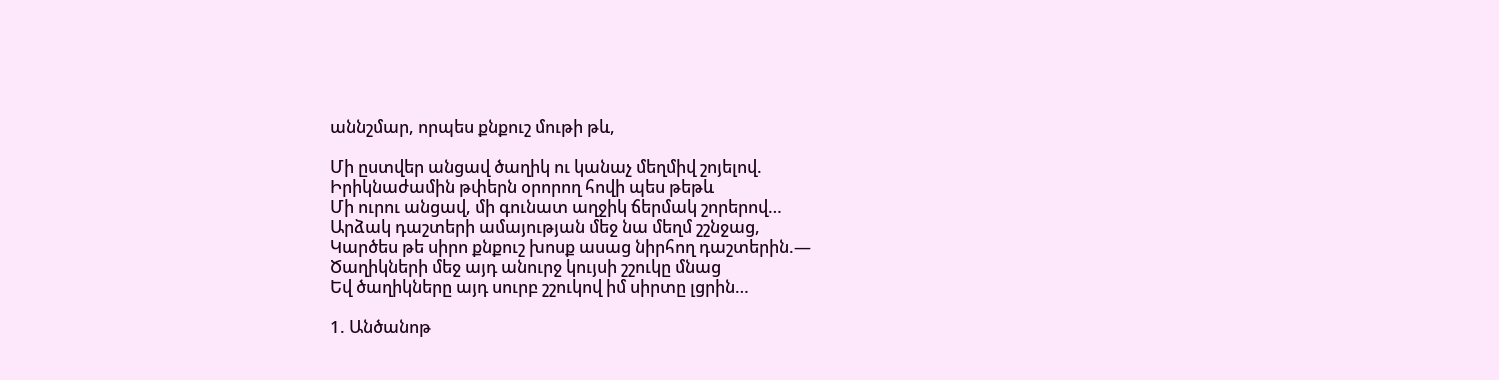աննշմար, որպես քնքուշ մութի թև,

Մի ըստվեր անցավ ծաղիկ ու կանաչ մեղմիվ շոյելով.
Իրիկնաժամին թփերն օրորող հովի պես թեթև
Մի ուրու անցավ, մի գունատ աղջիկ ճերմակ շորերով…
Արձակ դաշտերի ամայության մեջ նա մեղմ շշնջաց,
Կարծես թե սիրո քնքուշ խոսք ասաց նիրհող դաշտերին.—
Ծաղիկների մեջ այդ անուրջ կույսի շշուկը մնաց
Եվ ծաղիկները այդ սուրբ շշուկով իմ սիրտը լցրին…

1. Անծանոթ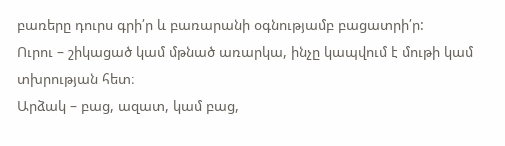բառերը դուրս գրի՛ր և բառարանի օգնությամբ բացատրի՛ր:
Ուրու – շիկացած կամ մթնած առարկա, ինչը կապվում է մութի կամ տխրության հետ։
Արձակ – բաց, ազատ, կամ բաց,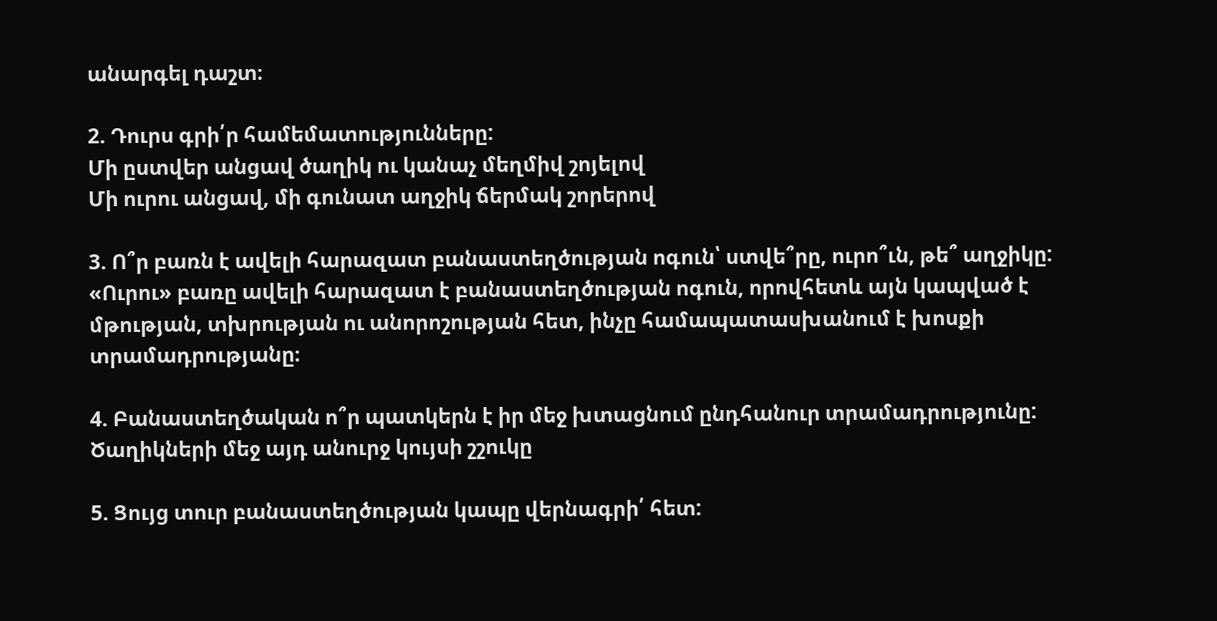անարգել դաշտ։

2. Դուրս գրի՛ր համեմատությունները:
Մի ըստվեր անցավ ծաղիկ ու կանաչ մեղմիվ շոյելով
Մի ուրու անցավ, մի գունատ աղջիկ ճերմակ շորերով

3. Ո՞ր բառն է ավելի հարազատ բանաստեղծության ոգուն՝ ստվե՞րը, ուրո՞ւն, թե՞ աղջիկը:
«Ուրու» բառը ավելի հարազատ է բանաստեղծության ոգուն, որովհետև այն կապված է մթության, տխրության ու անորոշության հետ, ինչը համապատասխանում է խոսքի տրամադրությանը։

4. Բանաստեղծական ո՞ր պատկերն է իր մեջ խտացնում ընդհանուր տրամադրությունը:
Ծաղիկների մեջ այդ անուրջ կույսի շշուկը

5. Ցույց տուր բանաստեղծության կապը վերնագրի՛ հետ: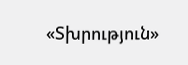«Տխրություն»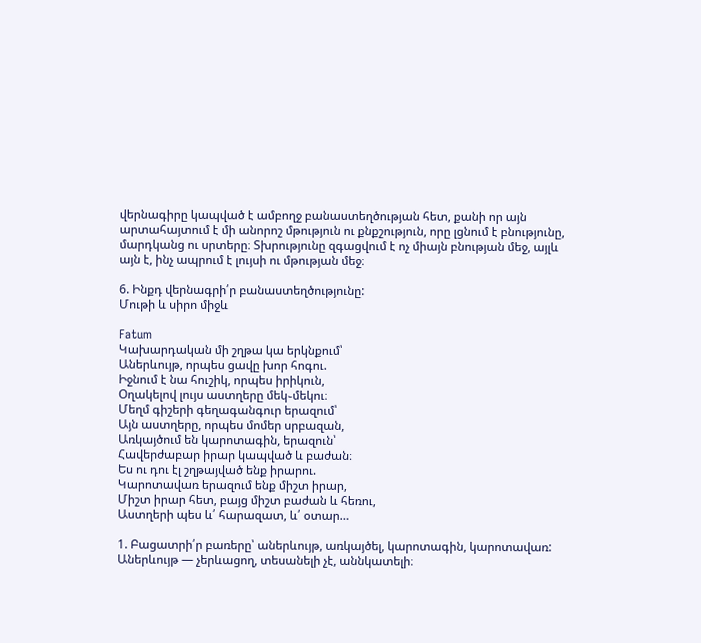վերնագիրը կապված է ամբողջ բանաստեղծության հետ, քանի որ այն արտահայտում է մի անորոշ մթություն ու քնքշություն, որը լցնում է բնությունը, մարդկանց ու սրտերը։ Տխրությունը զգացվում է ոչ միայն բնության մեջ, այլև այն է, ինչ ապրում է լույսի ու մթության մեջ։

6. Ինքդ վերնագրի՛ր բանաստեղծությունը:
Մութի և սիրո միջև

Fatum
Կախարդական մի շղթա կա երկնքում՝
Աներևույթ, որպես ցավը խոր հոգու.
Իջնում է նա հուշիկ, որպես իրիկուն,
Օղակելով լույս աստղերը մեկ֊մեկու։
Մեղմ գիշերի գեղագանգուր երազում՝
Այն աստղերը, որպես մոմեր սրբազան,
Առկայծում են կարոտագին, երազուն՝
Հավերժաբար իրար կապված և բաժան։
Ես ու դու էլ շղթայված ենք իրարու.
Կարոտավառ երազում ենք միշտ իրար,
Միշտ իրար հետ, բայց միշտ բաժան և հեռու,
Աստղերի պես և՛ հարազատ, և՛ օտար…

1. Բացատրի՛ր բառերը՝ աներևույթ, առկայծել, կարոտագին, կարոտավառ:
Աներևույթ — չերևացող, տեսանելի չէ, աննկատելի։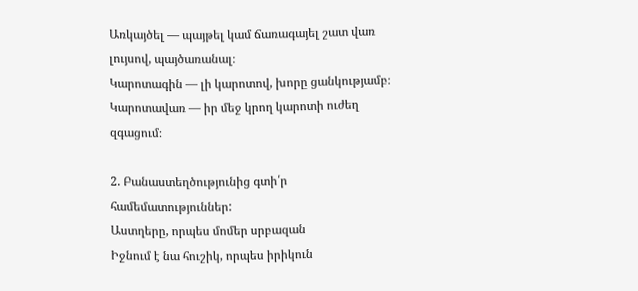Առկայծել — պայթել կամ ճառագայել շատ վառ լույսով, պայծառանալ։
Կարոտագին — լի կարոտով, խորը ցանկությամբ։
Կարոտավառ — իր մեջ կրող կարոտի ուժեղ զգացում։

2. Բանաստեղծությունից գտի՛ր համեմատություններ:
Աստղերը, որպես մոմեր սրբազան
Իջնում է նա հուշիկ, որպես իրիկուն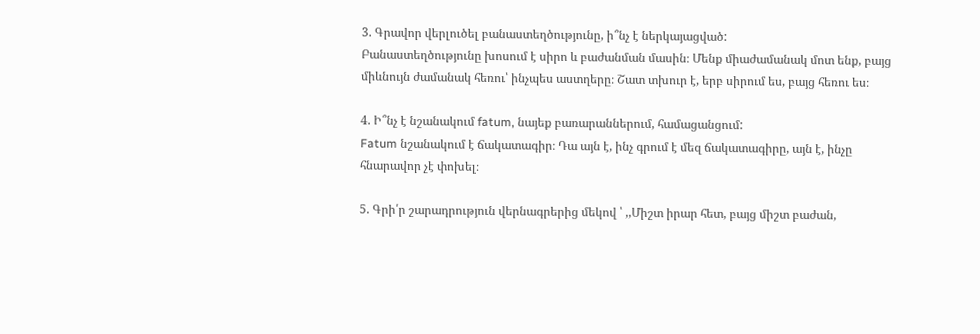3. Գրավոր վերլուծել բանաստեղծությունը, ի՞նչ է ներկայացված:
Բանաստեղծությունը խոսում է սիրո և բաժանման մասին։ Մենք միաժամանակ մոտ ենք, բայց միևնույն ժամանակ հեռու՝ ինչպես աստղերը։ Շատ տխուր է, երբ սիրում ես, բայց հեռու ես։

4. Ի՞նչ է նշանակում fatum, նայեք բառարաններում, համացանցում:
Fatum նշանակում է ճակատագիր։ Դա այն է, ինչ գրում է մեզ ճակատագիրը, այն է, ինչը հնարավոր չէ փոխել։

5. Գրի՛ր շարադրություն վերնագրերից մեկով ՝ ,,Միշտ իրար հետ, բայց միշտ բաժան,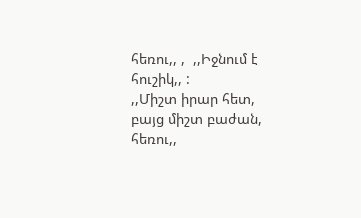հեռու,, ,  ,,Իջնում է հուշիկ,, :
,,Միշտ իրար հետ, բայց միշտ բաժան, հեռու,,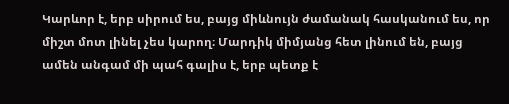Կարևոր է, երբ սիրում ես, բայց միևնույն ժամանակ հասկանում ես, որ միշտ մոտ լինել չես կարող։ Մարդիկ միմյանց հետ լինում են, բայց ամեն անգամ մի պահ գալիս է, երբ պետք է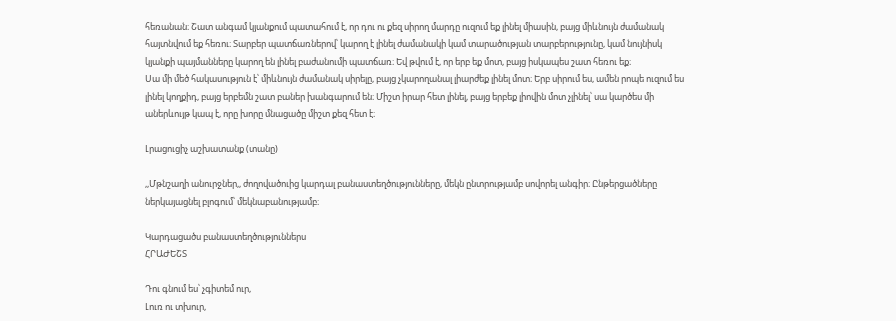հեռանան։ Շատ անգամ կյանքում պատահում է, որ դու ու քեզ սիրող մարդը ուզում եք լինել միասին, բայց միևնույն ժամանակ հայտնվում եք հեռու։ Տարբեր պատճառներով՝ կարող է լինել ժամանակի կամ տարածության տարբերությունը, կամ նույնիսկ կյանքի պայմանները կարող են լինել բաժանումի պատճառ։ Եվ թվում է, որ երբ եք մոտ, բայց իսկապես շատ հեռու եք։
Սա մի մեծ հակասություն է՝ միևնույն ժամանակ սիրելը, բայց չկարողանալ լիարժեք լինել մոտ։ Երբ սիրում ես, ամեն րոպե ուզում ես լինել կողքիդ, բայց երբեմն շատ բաներ խանգարում են։ Միշտ իրար հետ լինել, բայց երբեք լիովին մոտ չլինել՝ սա կարծես մի աներևույթ կապ է, որը խորը մնացածը միշտ քեզ հետ է։

Լրացուցիչ աշխատանք (տանը)

,,Մթնշաղի անուրջներ,, ժողովածուից կարդալ բանաստեղծությունները, մեկն ընտրությամբ սովորել անգիր։ Ընթերցածները ներկայացնել բլոգում՝ մեկնաբանությամբ։

Կարդացածս բանաստեղծություններս
ՀՐԱԺԵՇՏ

Դու գնում ես՝ չգիտեմ ուր,
Լուռ ու տխուր,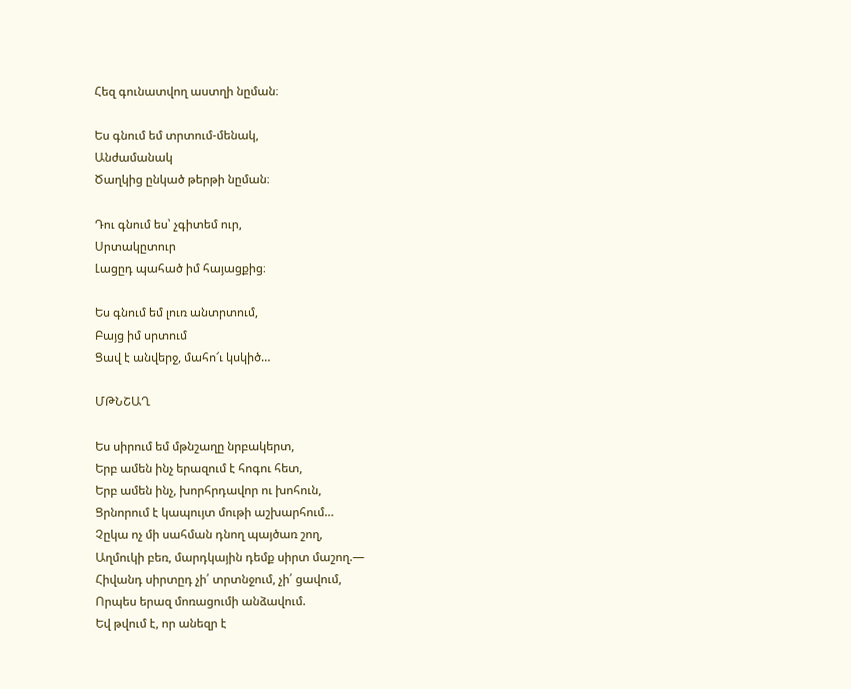Հեզ գունատվող աստղի նըման։

Ես գնում եմ տրտում-մենակ,
Անժամանակ
Ծաղկից ընկած թերթի նըման։

Դու գնում ես՝ չգիտեմ ուր,
Սրտակըտուր
Լացըդ պահած իմ հայացքից։

Ես գնում եմ լուռ անտրտում,
Բայց իմ սրտում
Ցավ է անվերջ, մահո՜ւ կսկիծ…

ՄԹՆՇԱՂ

Ես սիրում եմ մթնշաղը նրբակերտ,
Երբ ամեն ինչ երազում է հոգու հետ,
Երբ ամեն ինչ, խորհրդավոր ու խոհուն,
Ցրնորում է կապույտ մութի աշխարհում…
Չըկա ոչ մի սահման դնող պայծառ շող,
Աղմուկի բեռ, մարդկային դեմք սիրտ մաշող.—
Հիվանդ սիրտըդ չի՛ տրտնջում, չի՛ ցավում,
Որպես երազ մոռացումի անձավում.
Եվ թվում է, որ անեզր է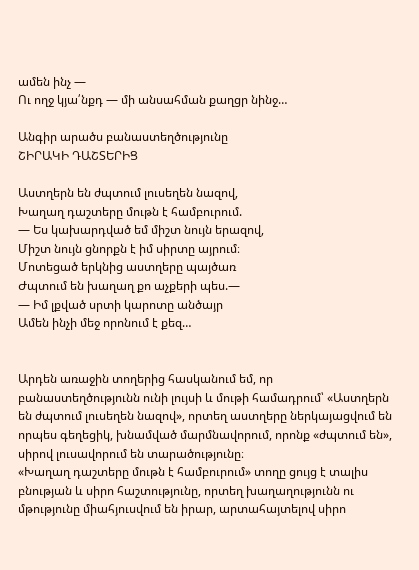ամեն ինչ —
Ու ողջ կյա՛նքդ — մի անսահման քաղցր նինջ…

Անգիր արածս բանաստեղծությունը
ՇԻՐԱԿԻ ԴԱՇՏԵՐԻՑ

Աստղերն են ժպտում լուսեղեն նազով,
Խաղաղ դաշտերը մութն է համբուրում.
— Ես կախարդված եմ միշտ նույն երազով,
Միշտ նույն ցնորքն է իմ սիրտը այրում։
Մոտեցած երկնից աստղերը պայծառ
Ժպտում են խաղաղ քո աչքերի պես.—
— Իմ լքված սրտի կարոտը անծայր
Ամեն ինչի մեջ որոնում է քեզ…


Արդեն առաջին տողերից հասկանում եմ, որ բանաստեղծությունն ունի լույսի և մութի համադրում՝ «Աստղերն են ժպտում լուսեղեն նազով», որտեղ աստղերը ներկայացվում են որպես գեղեցիկ, խնամված մարմնավորում, որոնք «ժպտում են», սիրով լուսավորում են տարածությունը։
«Խաղաղ դաշտերը մութն է համբուրում» տողը ցույց է տալիս բնության և սիրո հաշտությունը, որտեղ խաղաղությունն ու մթությունը միահյուսվում են իրար, արտահայտելով սիրո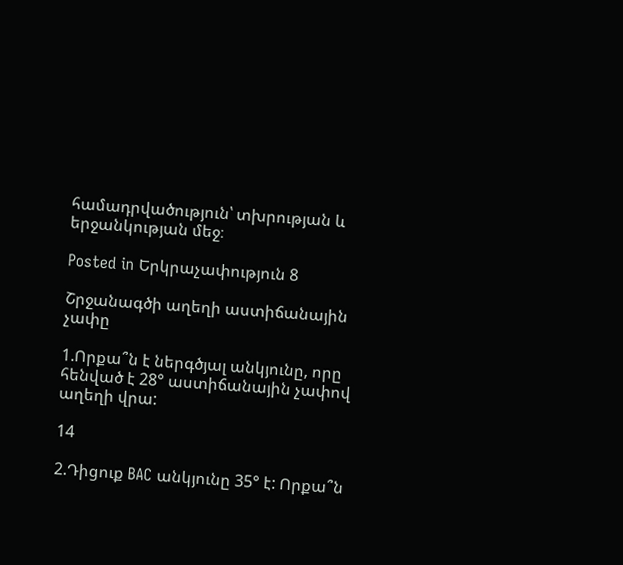համադրվածություն՝ տխրության և երջանկության մեջ։

Posted in Երկրաչափություն 8

Շրջանագծի աղեղի աստիճանային չափը

1.Որքա՞ն է ներգծյալ անկյունը, որը հենված է 28° աստիճանային չափով աղեղի վրա:

14

2.Դիցուք BAC անկյունը 35° է: Որքա՞ն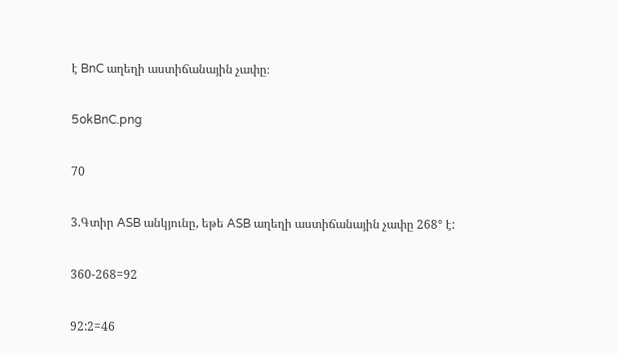է BnC աղեղի աստիճանային չափը։

5okBnC.png

70

3.Գտիր ASB անկյունը, եթե ASB աղեղի աստիճանային չափը 268° է:

360-268=92

92:2=46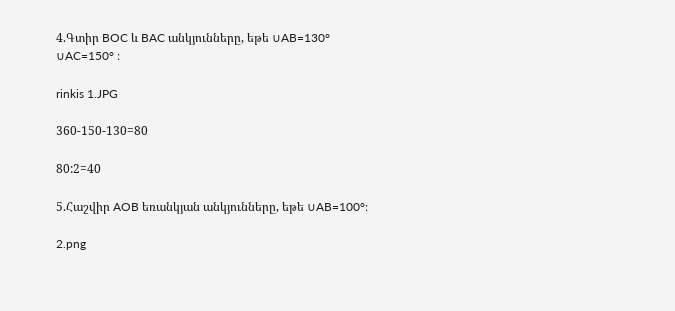4.Գտիր BOC և BAC անկյունները, եթե ∪AB=130° ∪AC=150° ։

rinkis 1.JPG

360-150-130=80

80:2=40

5.Հաշվիր AOB եռանկյան անկյունները, եթե ∪AB=100°։

2.png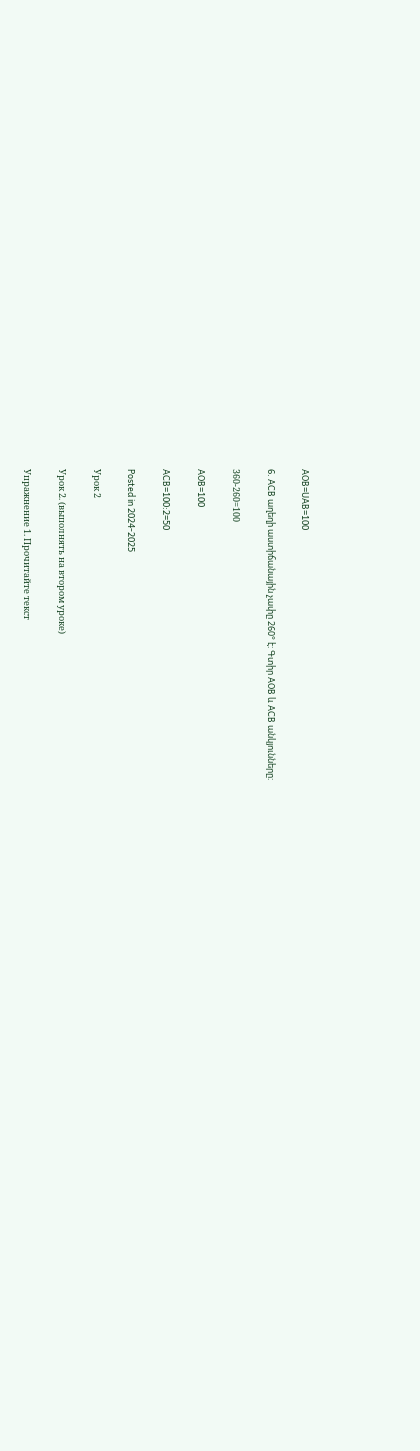AOB=UAB=100

6. ACB աղեղի աստիճանային չափը 260° է: Գտիր AOB և ACB անկյունները:

360-260=100

AOB=100

ACB=100:2=50

Posted in 2024-2025

Урок 2

Урок 2. (выполнять на втором уроке)

Упражнение 1. Прочитайте текст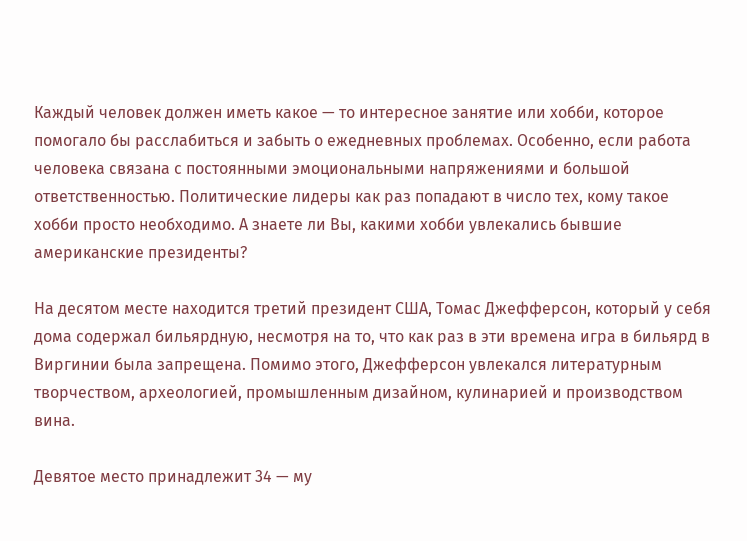Каждый человек должен иметь какое — то интересное занятие или хобби, которое помогало бы расслабиться и забыть о ежедневных проблемах. Особенно, если работа человека связана с постоянными эмоциональными напряжениями и большой ответственностью. Политические лидеры как раз попадают в число тех, кому такое хобби просто необходимо. А знаете ли Вы, какими хобби увлекались бывшие американские президенты?

На десятом месте находится третий президент США, Томас Джефферсон, который у себя дома содержал бильярдную, несмотря на то, что как раз в эти времена игра в бильярд в Виргинии была запрещена. Помимо этого, Джефферсон увлекался литературным творчеством, археологией, промышленным дизайном, кулинарией и производством вина.

Девятое место принадлежит 34 — му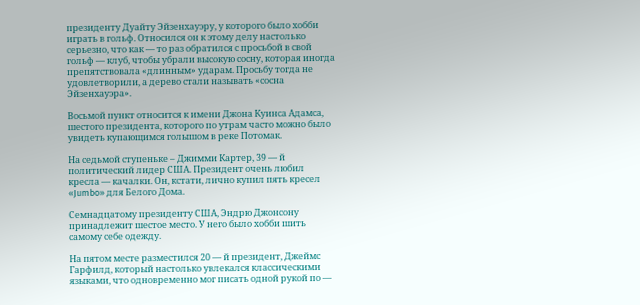президенту Дуайту Эйзенхауэру, у которого было хобби играть в гольф. Относился он к этому делу настолько серьезно, что как — то раз обратился с просьбой в свой гольф — клуб, чтобы убрали высокую сосну, которая иногда препятствовала «длинным» ударам. Просьбу тогда не удовлетворили, а дерево стали называть «сосна Эйзенхауэра».

Восьмой пункт относится к имени Джона Куинса Адамса, шестого президента, которого по утрам часто можно было увидеть купающимся голышом в реке Потомак.

На седьмой ступеньке – Джимми Картер, 39 — й политический лидер США. Президент очень любил кресла — качалки. Он, кстати, лично купил пять кресел «Jumbo» для Белого Дома.

Семнадцатому президенту США, Эндрю Джонсону принадлежит шестое место. У него было хобби шить самому себе одежду.

На пятом месте разместился 20 — й президент, Джеймс Гарфилд, который настолько увлекался классическими языками, что одновременно мог писать одной рукой по —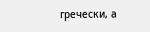гречески, а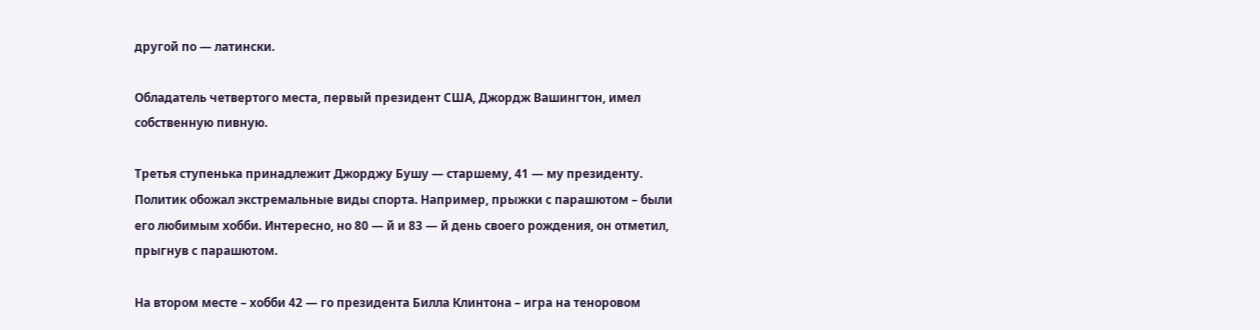другой по — латински.

Обладатель четвертого места, первый президент США, Джордж Вашингтон, имел собственную пивную.

Третья ступенька принадлежит Джорджу Бушу — старшему, 41 — му президенту. Политик обожал экстремальные виды спорта. Например, прыжки с парашютом – были его любимым хобби. Интересно, но 80 — й и 83 — й день своего рождения, он отметил, прыгнув с парашютом.

На втором месте – хобби 42 — го президента Билла Клинтона – игра на теноровом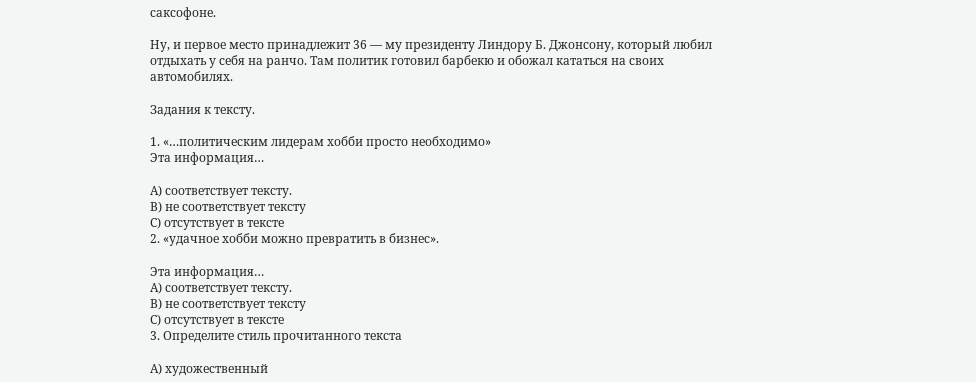саксофоне.

Ну, и первое место принадлежит 36 — му президенту Линдору Б. Джонсону, который любил отдыхать у себя на ранчо. Там политик готовил барбекю и обожал кататься на своих автомобилях.

Задания к тексту.

1. «…политическим лидерам хобби просто необходимо»
Эта информация…

А) соответствует тексту.
В) не соответствует тексту
С) отсутствует в тексте
2. «удачное хобби можно превратить в бизнес».

Эта информация…
А) соответствует тексту.
В) не соответствует тексту
С) отсутствует в тексте
3. Определите стиль прочитанного текста

А) художественный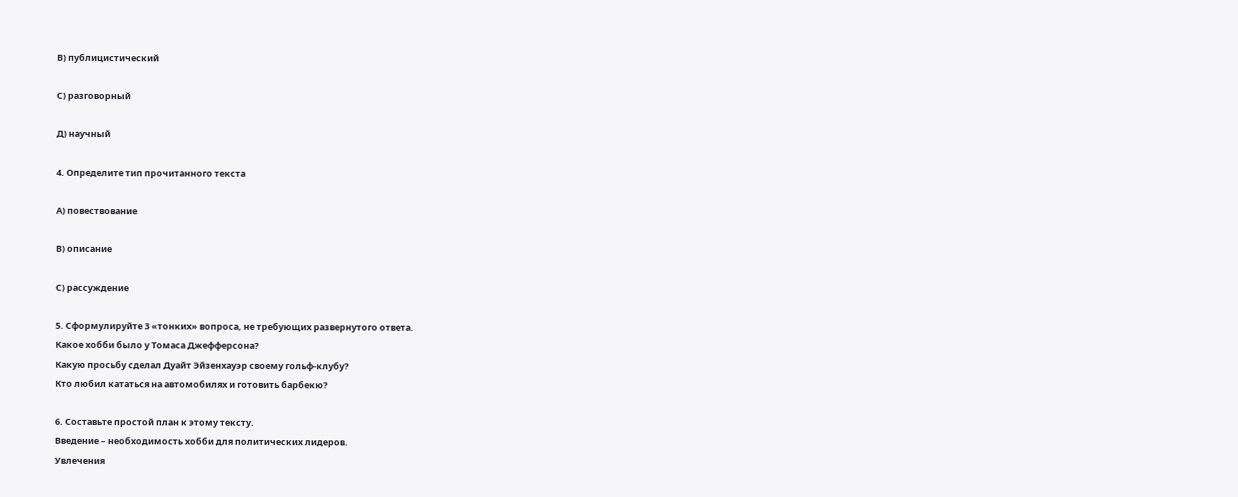В) публицистический

С) разговорный

Д) научный

4. Определите тип прочитанного текста

А) повествование

В) описание

С) рассуждение

5. Сформулируйте 3 «тонких» вопроса, не требующих развернутого ответа.
Какое хобби было у Томаса Джефферсона?
Какую просьбу сделал Дуайт Эйзенхауэр своему гольф-клубу?
Кто любил кататься на автомобилях и готовить барбекю?

6. Составьте простой план к этому тексту.
Введение – необходимость хобби для политических лидеров.
Увлечения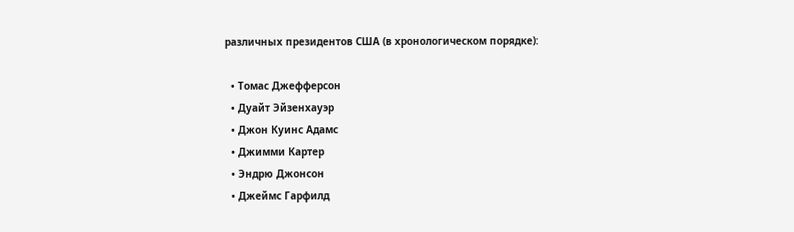различных президентов США (в хронологическом порядке):

  • Томас Джефферсон
  • Дуайт Эйзенхауэр
  • Джон Куинс Адамс
  • Джимми Картер
  • Эндрю Джонсон
  • Джеймс Гарфилд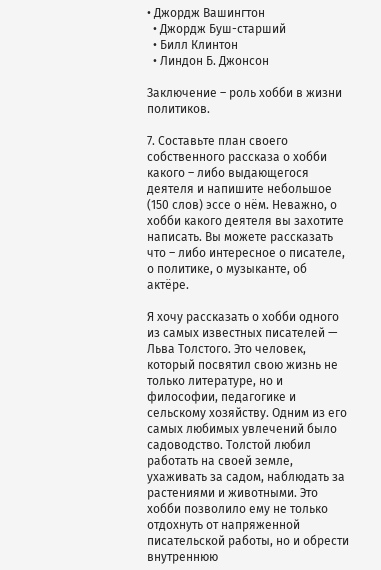• Джордж Вашингтон
  • Джордж Буш-старший
  • Билл Клинтон
  • Линдон Б. Джонсон

Заключение – роль хобби в жизни политиков.

7. Составьте план своего собственного рассказа о хобби какого – либо выдающегося деятеля и напишите небольшое (150 слов) эссе о нём. Неважно, о хобби какого деятеля вы захотите написать. Вы можете рассказать что – либо интересное о писателе, о политике, о музыканте, об актёре.

Я хочу рассказать о хобби одного из самых известных писателей — Льва Толстого. Это человек, который посвятил свою жизнь не только литературе, но и философии, педагогике и сельскому хозяйству. Одним из его самых любимых увлечений было садоводство. Толстой любил работать на своей земле, ухаживать за садом, наблюдать за растениями и животными. Это хобби позволило ему не только отдохнуть от напряженной писательской работы, но и обрести внутреннюю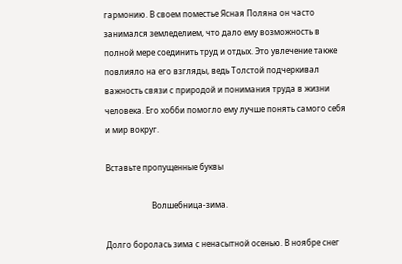гармонию. В своем поместье Ясная Поляна он часто занимался земледелием, что дало ему возможность в полной мере соединить труд и отдых. Это увлечение также повлияло на его взгляды, ведь Толстой подчеркивал важность связи с природой и понимания труда в жизни человека. Его хобби помогло ему лучше понять самого себя и мир вокруг.

Вставьте пропущенные буквы

                       Волшебница-зима.

Долго боролась зима с ненасытной осенью. В ноябре снег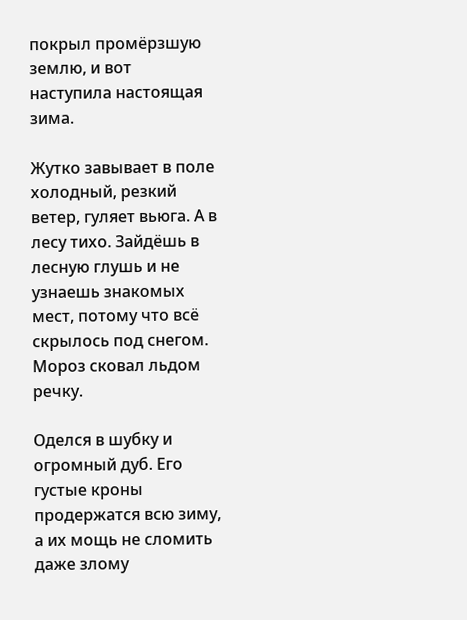покрыл промёрзшую землю, и вот наступила настоящая зима.

Жутко завывает в поле холодный, резкий ветер, гуляет вьюга. А в лесу тихо. Зайдёшь в лесную глушь и не узнаешь знакомых мест, потому что всё скрылось под снегом. Мороз сковал льдом речку.

Оделся в шубку и огромный дуб. Его густые кроны продержатся всю зиму, а их мощь не сломить даже злому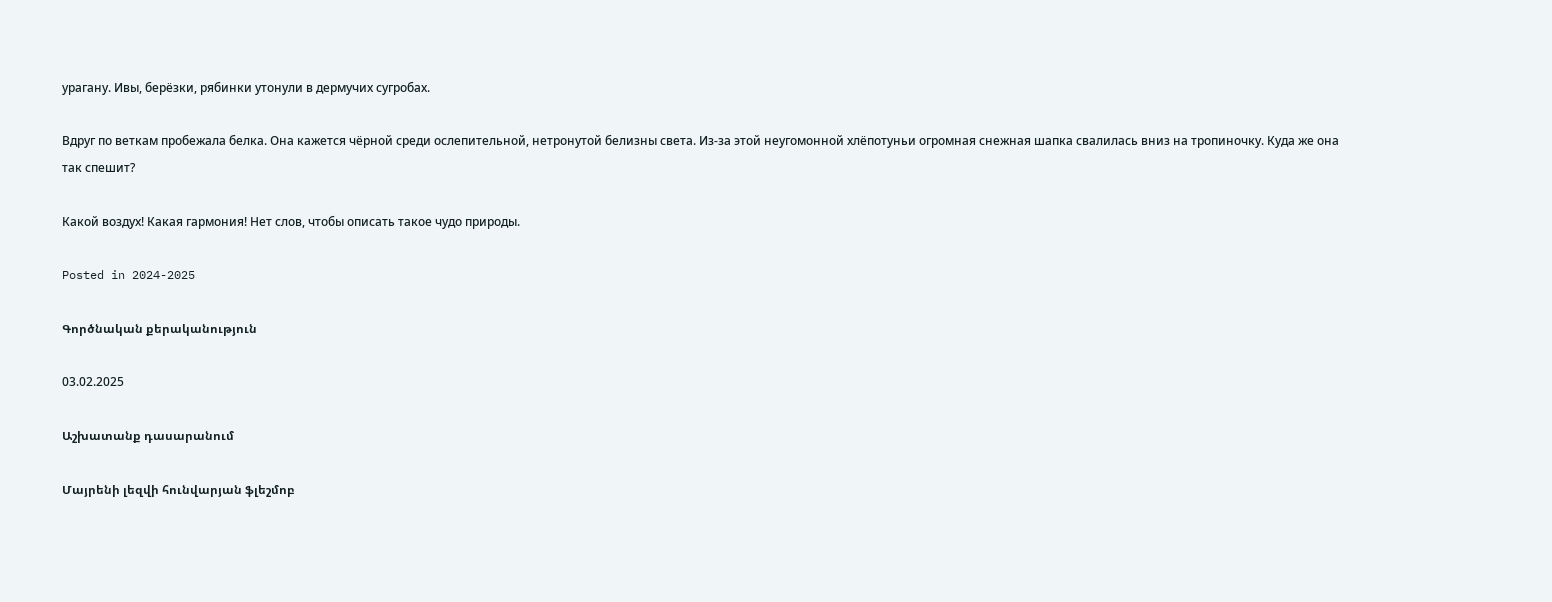урагану. Ивы, берёзки, рябинки утонули в дермучих сугробах.

Вдруг по веткам пробежала белка. Она кажется чёрной среди ослепительной, нетронутой белизны света. Из-за этой неугомонной хлёпотуньи огромная снежная шапка свалилась вниз на тропиночку. Куда же она так спешит?

Какой воздух! Какая гармония! Нет слов, чтобы описать такое чудо природы.

Posted in 2024-2025

Գործնական քերականություն

03.02.2025

Աշխատանք դասարանում

Մայրենի լեզվի հունվարյան ֆլեշմոբ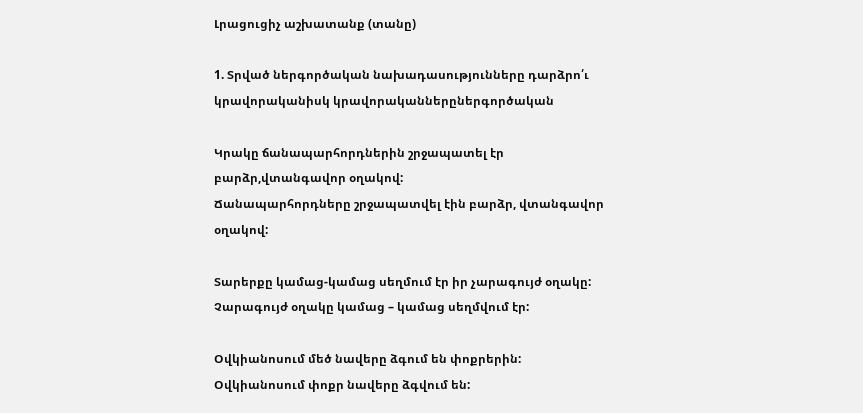Լրացուցիչ աշխատանք (տանը)

1. Տրված ներգործական նախադասությունները դարձրո՛ւ կրավորականիսկ կրավորականներըներգործական

Կրակը ճանապարհորդներին շրջապատել էր բարձր,վտանգավոր օղակով:
Ճանապարհորդները շրջապատվել էին բարձր, վտանգավոր օղակով:

Տարերքը կամաց-կամաց սեղմում էր իր չարագույժ օղակը:
Չարագույժ օղակը կամաց – կամաց սեղմվում էր:

Օվկիանոսում մեծ նավերը ձգում են փոքրերին:
Օվկիանոսում փոքր նավերը ձգվում են: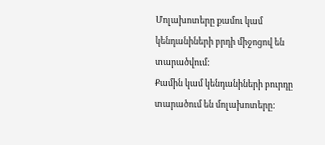Մոլախոտերը քամու կամ կենդանիների բրդի միջոցով են տարածվում:
Քամին կամ կենդանիների բուրդը տարածում են մոլախոտերը: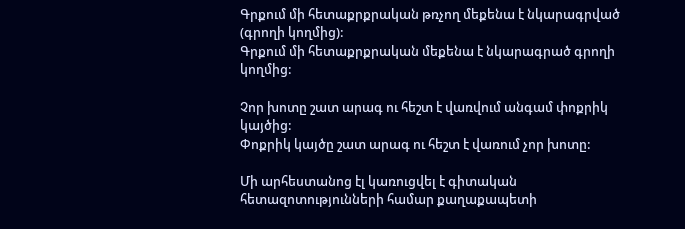Գրքում մի հետաքրքրական թռչող մեքենա է նկարագրված (գրողի կողմից):
Գրքում մի հետաքրքրական մեքենա է նկարագրած գրողի կողմից:

Չոր խոտը շատ արագ ու հեշտ է վառվում անգամ փոքրիկ կայծից:
Փոքրիկ կայծը շատ արագ ու հեշտ է վառում չոր խոտը:

Մի արհեստանոց էլ կառուցվել է գիտական հետազոտությունների համար քաղաքապետի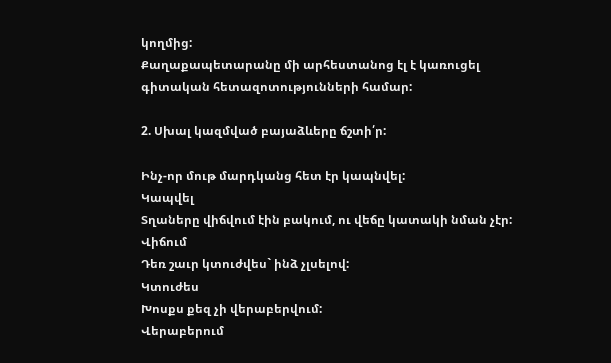կողմից:
Քաղաքապետարանը մի արհեստանոց էլ է կառուցել գիտական հետազոտությունների համար:

2. Սխալ կազմված բայաձևերը ճշտի՛ր:

Ինչ-որ մութ մարդկանց հետ էր կապնվել:
Կապվել
Տղաները վիճվում էին բակում, ու վեճը կատակի նման չէր:
Վիճում
Դեռ շաւր կտուժվես` ինձ չլսելով:
Կտուժես
Խոսքս քեզ չի վերաբերվում:
Վերաբերում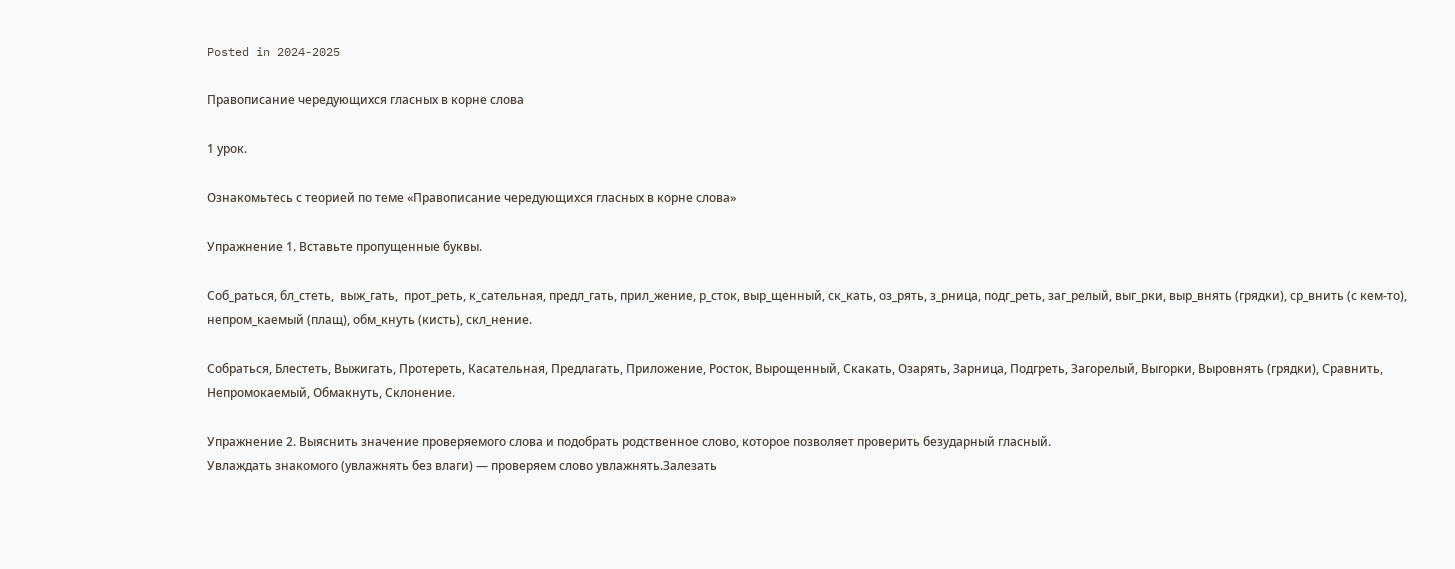Posted in 2024-2025

Правописание чередующихся гласных в корне слова

1 урок.

Ознакомьтесь с теорией по теме «Правописание чередующихся гласных в корне слова»

Упражнение 1. Вставьте пропущенные буквы.

Соб_раться, бл_стеть,  выж_гать,  прот_реть, к_сательная, предл_гать, прил_жение, р_сток, выр_щенный, ск_кать, оз_рять, з_рница, подг_реть, заг_релый, выг_рки, выр_внять (грядки), ср_внить (с кем-то), непром_каемый (плащ), обм_кнуть (кисть), скл_нение.

Собраться, Блестеть, Выжигать, Протереть, Касательная, Предлагать, Приложение, Росток, Вырощенный, Скакать, Озарять, Зарница, Подгреть, Загорелый, Выгорки, Выровнять (грядки), Сравнить, Непромокаемый, Обмакнуть, Склонение.

Упражнение 2. Выяснить значение проверяемого слова и подобрать родственное слово, которое позволяет проверить безударный гласный.
Увлаждать знакомого (увлажнять без влаги) — проверяем слово увлажнять.Залезать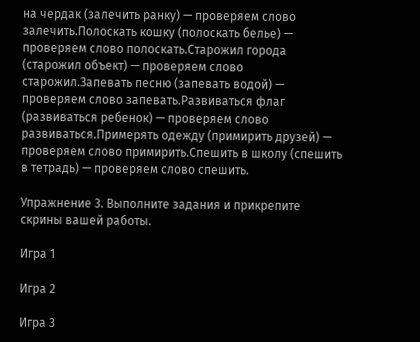на чердак (залечить ранку) — проверяем слово залечить.Полоскать кошку (полоскать белье) — проверяем слово полоскать.Старожил города (старожил объект) — проверяем слово старожил.Запевать песню (запевать водой) — проверяем слово запевать.Развиваться флаг (развиваться ребенок) — проверяем слово развиваться.Примерять одежду (примирить друзей) — проверяем слово примирить.Спешить в школу (спешить в тетрадь) — проверяем слово спешить.

Упражнение 3. Выполните задания и прикрепите скрины вашей работы.

Игра 1

Игра 2

Игра 3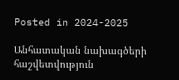Posted in 2024-2025

Անհատական նախագծերի հաշվետվություն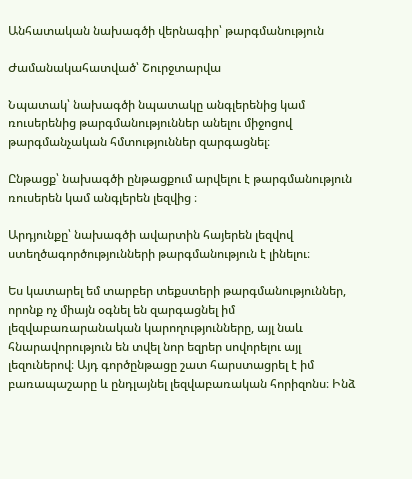Անհատական նախագծի վերնագիր՝ թարգմանություն

Ժամանակահատված՝ Շուրջտարվա

Նպատակ՝ նախագծի նպատակը անգլերենից կամ ռուսերենից թարգմանություններ անելու միջոցով թարգմանչական հմտություններ զարգացնել։

Ընթացք՝ նախագծի ընթացքում արվելու է թարգմանություն ռուսերեն կամ անգլերեն լեզվից ։

Արդյունքը՝ նախագծի ավարտին հայերեն լեզվով ստեղծագործությունների թարգմանություն է լինելու։

Ես կատարել եմ տարբեր տեքստերի թարգմանություններ, որոնք ոչ միայն օգնել են զարգացնել իմ լեզվաբառարանական կարողությունները, այլ նաև հնարավորություն են տվել նոր եզրեր սովորելու այլ լեզուներով։ Այդ գործընթացը շատ հարստացրել է իմ բառապաշարը և ընդլայնել լեզվաբառական հորիզոնս։ Ինձ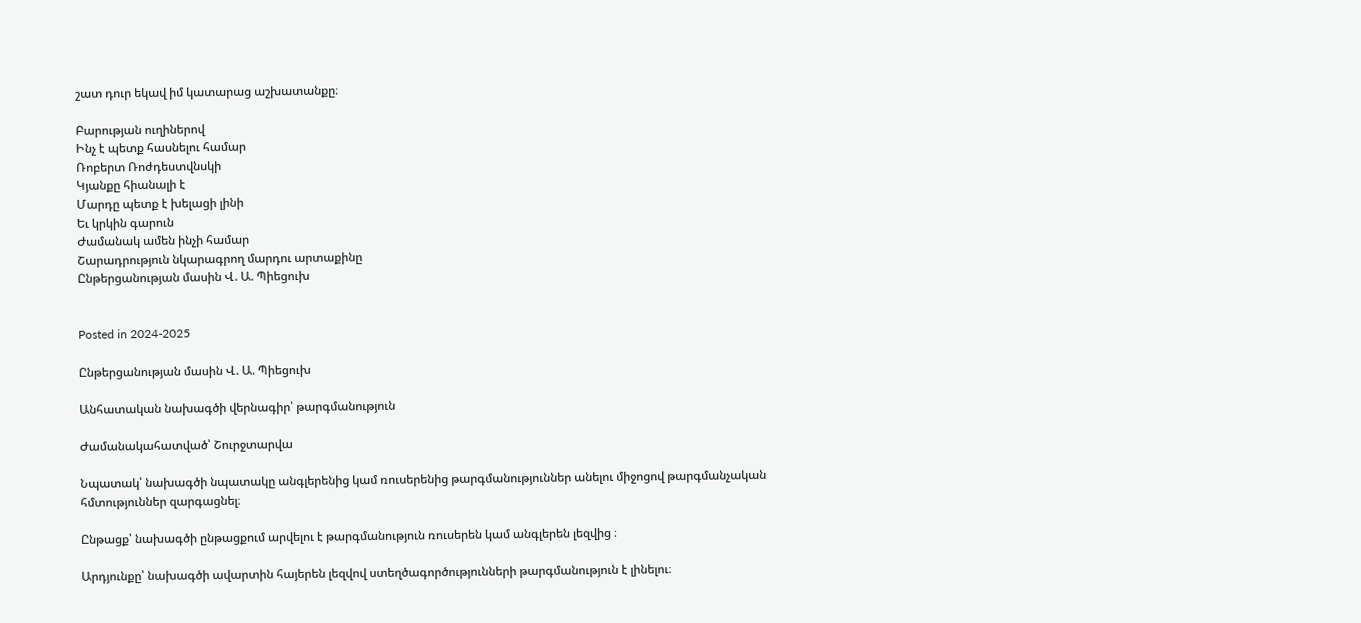շատ դուր եկավ իմ կատարաց աշխատանքը։

Բարության ուղիներով
Ինչ է պետք հասնելու համար
Ռոբերտ Ռոժդեստվնսկի
Կյանքը հիանալի է
Մարդը պետք է խելացի լինի
Եւ կրկին գարուն
Ժամանակ ամեն ինչի համար
Շարադրություն նկարագրող մարդու արտաքինը
Ընթերցանության մասին Վ. Ա. Պիեցուխ


Posted in 2024-2025

Ընթերցանության մասին Վ. Ա. Պիեցուխ

Անհատական նախագծի վերնագիր՝ թարգմանություն

Ժամանակահատված՝ Շուրջտարվա

Նպատակ՝ նախագծի նպատակը անգլերենից կամ ռուսերենից թարգմանություններ անելու միջոցով թարգմանչական հմտություններ զարգացնել։

Ընթացք՝ նախագծի ընթացքում արվելու է թարգմանություն ռուսերեն կամ անգլերեն լեզվից ։

Արդյունքը՝ նախագծի ավարտին հայերեն լեզվով ստեղծագործությունների թարգմանություն է լինելու։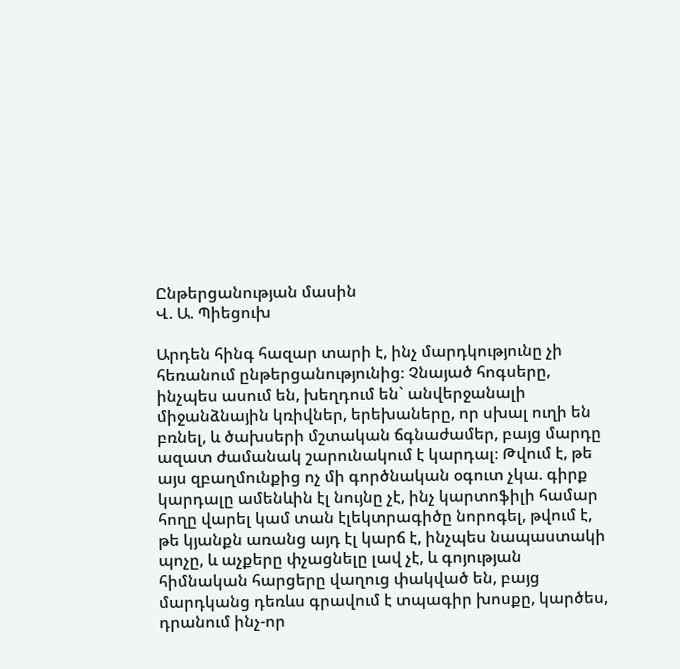Ընթերցանության մասին
Վ. Ա. Պիեցուխ

Արդեն հինգ հազար տարի է, ինչ մարդկությունը չի հեռանում ընթերցանությունից։ Չնայած հոգսերը, ինչպես ասում են, խեղդում են` անվերջանալի միջանձնային կռիվներ, երեխաները, որ սխալ ուղի են բռնել, և ծախսերի մշտական ճգնաժամեր, բայց մարդը ազատ ժամանակ շարունակում է կարդալ։ Թվում է, թե այս զբաղմունքից ոչ մի գործնական օգուտ չկա. գիրք կարդալը ամենևին էլ նույնը չէ, ինչ կարտոֆիլի համար հողը վարել կամ տան էլեկտրագիծը նորոգել, թվում է, թե կյանքն առանց այդ էլ կարճ է, ինչպես նապաստակի պոչը, և աչքերը փչացնելը լավ չէ, և գոյության հիմնական հարցերը վաղուց փակված են, բայց մարդկանց դեռևս գրավում է տպագիր խոսքը, կարծես, դրանում ինչ-որ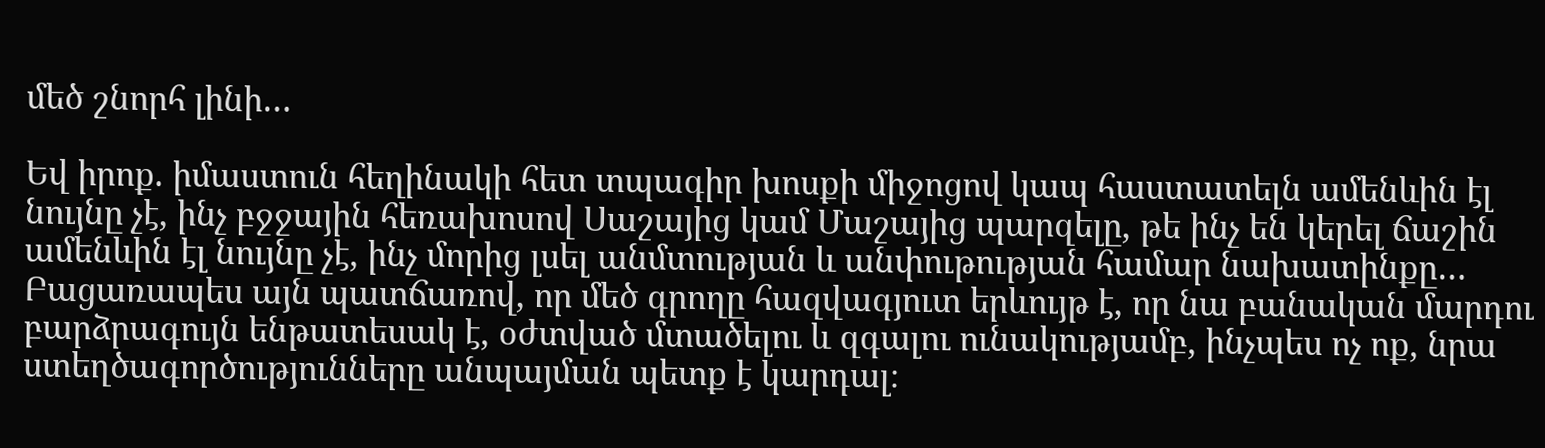մեծ շնորհ լինի…

Եվ իրոք. իմաստուն հեղինակի հետ տպագիր խոսքի միջոցով կապ հաստատելն ամենևին էլ նույնը չէ, ինչ բջջային հեռախոսով Սաշայից կամ Մաշայից պարզելը, թե ինչ են կերել ճաշին  ամենևին էլ նույնը չէ, ինչ մորից լսել անմտության և անփութության համար նախատինքը… Բացառապես այն պատճառով, որ մեծ գրողը հազվագյուտ երևույթ է, որ նա բանական մարդու բարձրագույն ենթատեսակ է, օժտված մտածելու և զգալու ունակությամբ, ինչպես ոչ ոք, նրա ստեղծագործությունները անպայման պետք է կարդալ։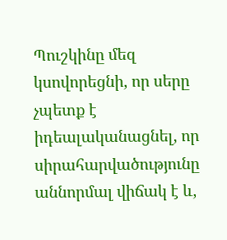Պուշկինը մեզ կսովորեցնի, որ սերը չպետք է իդեալականացնել, որ սիրահարվածությունը աննորմալ վիճակ է և,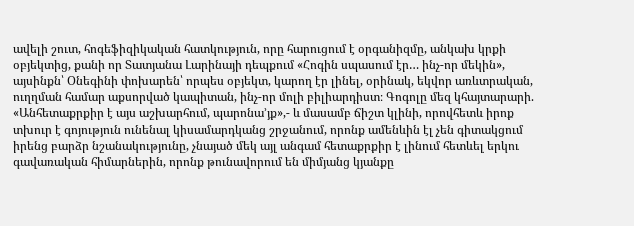ավելի շուտ, հոգեֆիզիկական հատկություն, որը հարուցում է օրգանիզմը, անկախ կրքի օբյեկտից, քանի որ Տատյանա Լարինայի դեպքում «Հոգին սպասում էր… ինչ-որ մեկին», այսինքն՝ Օնեգինի փոխարեն՝ որպես օբյեկտ, կարող էր լինել, օրինակ, եկվոր առևտրական, ուղղման համար աքսորված կապիտան, ինչ-որ մոլի բիլիարդիստ։ Գոգոլը մեզ կհայտարարի. «Անհետաքրքիր է այս աշխարհում, պարոնա’յք»,- և մասամբ ճիշտ կլինի, որովհետև իրոք տխուր է գոյություն ունենալ կիսամարդկանց շրջանում, որոնք ամենևին էլ չեն գիտակցում իրենց բարձր նշանակությունը, չնայած մեկ այլ անգամ հետաքրքիր է լինում հետևել երկու գավառական հիմարներին, որոնք թունավորում են միմյանց կյանքը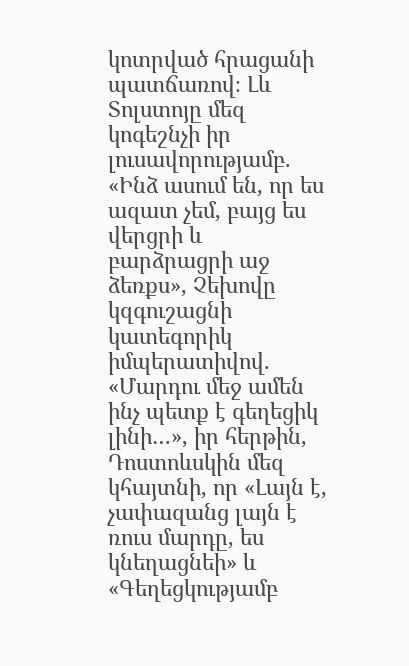կոտրված հրացանի պատճառով։ Լև Տոլստոյը մեզ կոգեշնչի իր լուսավորությամբ. «Ինձ ասում են, որ ես ազատ չեմ, բայց ես վերցրի և բարձրացրի աջ ձեռքս», Չեխովը կզգուշացնի կատեգորիկ իմպերատիվով. «Մարդու մեջ ամեն ինչ պետք է գեղեցիկ լինի…», իր հերթին, Դոստոևսկին մեզ կհայտնի, որ «Լայն է, չափազանց լայն է ռուս մարդը, ես կնեղացնեի» և «Գեղեցկությամբ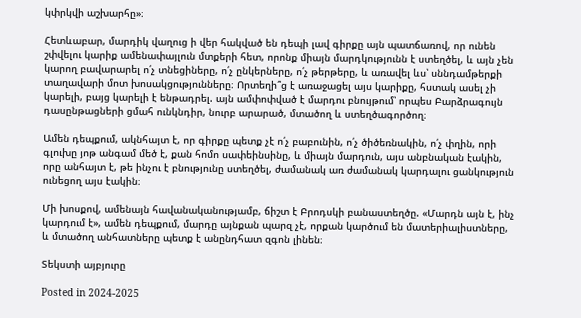կփրկվի աշխարհը»։

Հետևաբար, մարդիկ վաղուց ի վեր հակված են դեպի լավ գիրքը այն պատճառով, որ ունեն շփվելու կարիք ամենափայլուն մտքերի հետ, որոնք միայն մարդկությունն է ստեղծել, և այն չեն կարող բավարարել ո՛չ տնեցիները, ո՛չ ընկերները, ո՛չ թերթերը, և առավել ևս՝ սննդամթերքի տաղավարի մոտ խոսակցությունները։ Որտեղի՞ց է առաջացել այս կարիքը, հստակ ասել չի կարելի, բայց կարելի է ենթադրել. այն ամփոփված է մարդու բնույթում՝ որպես Բարձրագույն դասընթացների ցմահ ունկնդիր, նուրբ արարած, մտածող և ստեղծագործող։

Ամեն դեպքում, ակնհայտ է, որ գիրքը պետք չէ ո՛չ բաբունին, ո՛չ ծիծեռնակին, ո՛չ փղին, որի գլուխը յոթ անգամ մեծ է, քան հոմո սափեինսինը, և միայն մարդուն, այս անբնական էակին, որը անհայտ է, թե ինչու է բնությունը ստեղծել, ժամանակ առ ժամանակ կարդալու ցանկություն ունեցող այս էակին։

Մի խոսքով, ամենայն հավանականությամբ, ճիշտ է Բրոդսկի բանաստեղծը. «Մարդն այն է, ինչ կարդում է», ամեն դեպքում, մարդը այնքան պարզ չէ, որքան կարծում են մատերիալիստները, և մտածող անհատները պետք է անընդհատ զգոն լինեն։

Տեկստի այբյուրը

Posted in 2024-2025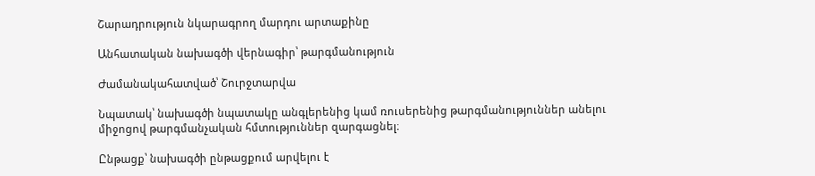Շարադրություն նկարագրող մարդու արտաքինը

Անհատական նախագծի վերնագիր՝ թարգմանություն

Ժամանակահատված՝ Շուրջտարվա

Նպատակ՝ նախագծի նպատակը անգլերենից կամ ռուսերենից թարգմանություններ անելու միջոցով թարգմանչական հմտություններ զարգացնել։

Ընթացք՝ նախագծի ընթացքում արվելու է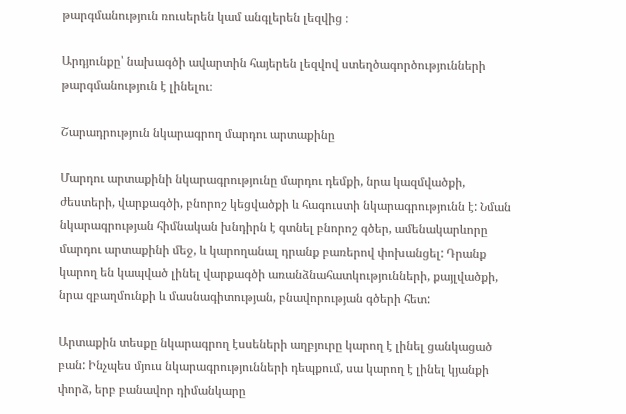թարգմանություն ռուսերեն կամ անգլերեն լեզվից ։

Արդյունքը՝ նախագծի ավարտին հայերեն լեզվով ստեղծագործությունների թարգմանություն է լինելու։

Շարադրություն նկարագրող մարդու արտաքինը

Մարդու արտաքինի նկարագրությունը մարդու դեմքի, նրա կազմվածքի, ժեստերի, վարքագծի, բնորոշ կեցվածքի և հագուստի նկարագրությունն է: Նման նկարագրության հիմնական խնդիրն է գտնել բնորոշ գծեր, ամենակարևորը մարդու արտաքինի մեջ, և կարողանալ դրանք բառերով փոխանցել: Դրանք կարող են կապված լինել վարքագծի առանձնահատկությունների, քայլվածքի, նրա զբաղմունքի և մասնագիտության, բնավորության գծերի հետ:

Արտաքին տեսքը նկարագրող էսսեների աղբյուրը կարող է լինել ցանկացած բան: Ինչպես մյուս նկարագրությունների դեպքում, սա կարող է լինել կյանքի փորձ, երբ բանավոր դիմանկարը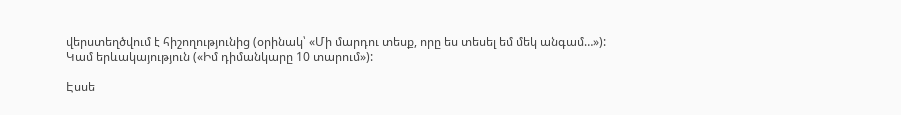վերստեղծվում է հիշողությունից (օրինակ՝ «Մի մարդու տեսք, որը ես տեսել եմ մեկ անգամ…»): Կամ երևակայություն («Իմ դիմանկարը 10 տարում»):

Էսսե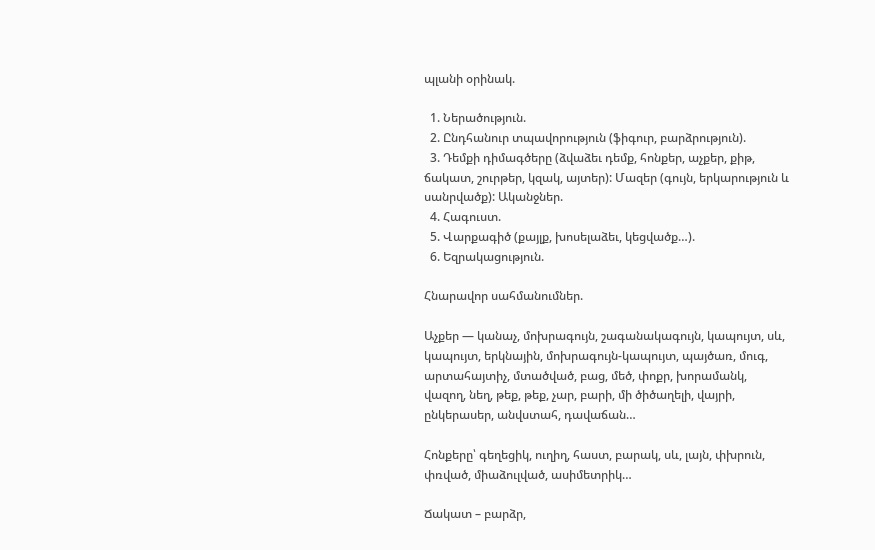պլանի օրինակ.

  1. Ներածություն.
  2. Ընդհանուր տպավորություն (ֆիգուր, բարձրություն).
  3. Դեմքի դիմագծերը (ձվաձեւ դեմք, հոնքեր, աչքեր, քիթ, ճակատ, շուրթեր, կզակ, այտեր): Մազեր (գույն, երկարություն և սանրվածք): Ականջներ.
  4. Հագուստ.
  5. Վարքագիծ (քայլք, խոսելաձեւ, կեցվածք…).
  6. Եզրակացություն.

Հնարավոր սահմանումներ.

Աչքեր — կանաչ, մոխրագույն, շագանակագույն, կապույտ, սև, կապույտ, երկնային, մոխրագույն-կապույտ, պայծառ, մուգ, արտահայտիչ, մտածված, բաց, մեծ, փոքր, խորամանկ, վազող, նեղ, թեք, թեք, չար, բարի, մի ծիծաղելի, վայրի, ընկերասեր, անվստահ, դավաճան…

Հոնքերը՝ գեղեցիկ, ուղիղ, հաստ, բարակ, սև, լայն, փխրուն, փռված, միաձուլված, ասիմետրիկ…

Ճակատ – բարձր,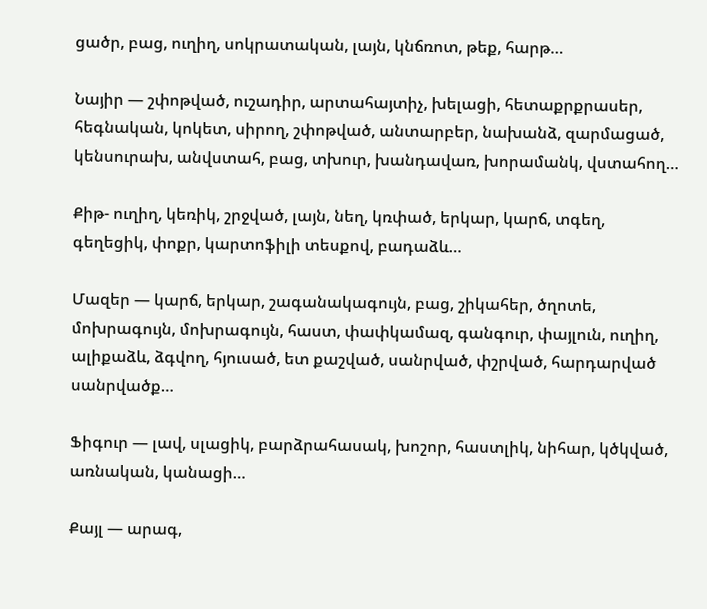ցածր, բաց, ուղիղ, սոկրատական, լայն, կնճռոտ, թեք, հարթ…

Նայիր — շփոթված, ուշադիր, արտահայտիչ, խելացի, հետաքրքրասեր, հեգնական, կոկետ, սիրող, շփոթված, անտարբեր, նախանձ, զարմացած, կենսուրախ, անվստահ, բաց, տխուր, խանդավառ, խորամանկ, վստահող…

Քիթ- ուղիղ, կեռիկ, շրջված, լայն, նեղ, կռփած, երկար, կարճ, տգեղ, գեղեցիկ, փոքր, կարտոֆիլի տեսքով, բադաձև…

Մազեր — կարճ, երկար, շագանակագույն, բաց, շիկահեր, ծղոտե, մոխրագույն, մոխրագույն, հաստ, փափկամազ, գանգուր, փայլուն, ուղիղ, ալիքաձև, ձգվող, հյուսած, ետ քաշված, սանրված, փշրված, հարդարված սանրվածք…

Ֆիգուր — լավ, սլացիկ, բարձրահասակ, խոշոր, հաստլիկ, նիհար, կծկված, առնական, կանացի…

Քայլ — արագ,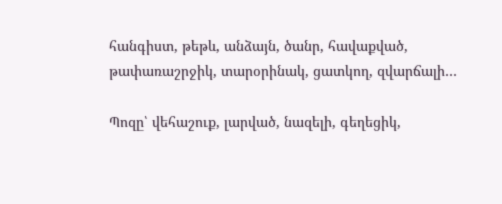հանգիստ, թեթև, անձայն, ծանր, հավաքված, թափառաշրջիկ, տարօրինակ, ցատկող, զվարճալի…

Պոզը՝ վեհաշուք, լարված, նազելի, գեղեցիկ,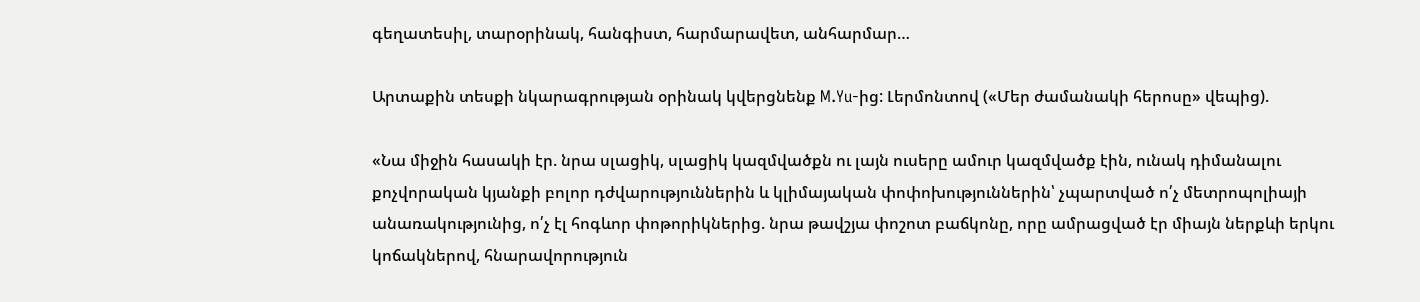գեղատեսիլ, տարօրինակ, հանգիստ, հարմարավետ, անհարմար…

Արտաքին տեսքի նկարագրության օրինակ կվերցնենք M.Yu-ից: Լերմոնտով («Մեր ժամանակի հերոսը» վեպից).

«Նա միջին հասակի էր. նրա սլացիկ, սլացիկ կազմվածքն ու լայն ուսերը ամուր կազմվածք էին, ունակ դիմանալու քոչվորական կյանքի բոլոր դժվարություններին և կլիմայական փոփոխություններին՝ չպարտված ո՛չ մետրոպոլիայի անառակությունից, ո՛չ էլ հոգևոր փոթորիկներից. նրա թավշյա փոշոտ բաճկոնը, որը ամրացված էր միայն ներքևի երկու կոճակներով, հնարավորություն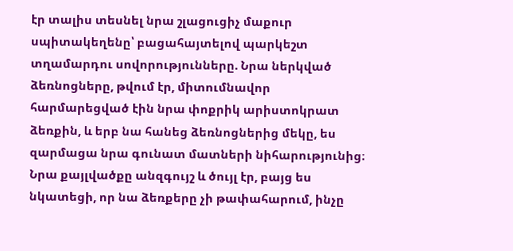էր տալիս տեսնել նրա շլացուցիչ մաքուր սպիտակեղենը՝ բացահայտելով պարկեշտ տղամարդու սովորությունները. Նրա ներկված ձեռնոցները, թվում էր, միտումնավոր հարմարեցված էին նրա փոքրիկ արիստոկրատ ձեռքին, և երբ նա հանեց ձեռնոցներից մեկը, ես զարմացա նրա գունատ մատների նիհարությունից։ Նրա քայլվածքը անզգույշ և ծույլ էր, բայց ես նկատեցի, որ նա ձեռքերը չի թափահարում, ինչը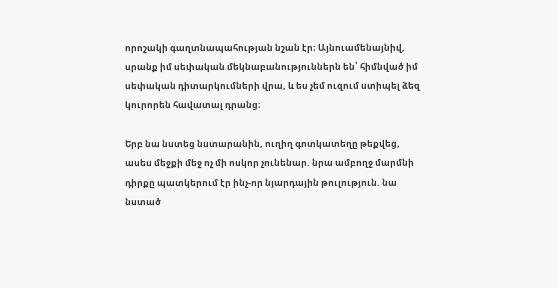որոշակի գաղտնապահության նշան էր։ Այնուամենայնիվ, սրանք իմ սեփական մեկնաբանություններն են՝ հիմնված իմ սեփական դիտարկումների վրա, և ես չեմ ուզում ստիպել ձեզ կուրորեն հավատալ դրանց։

Երբ նա նստեց նստարանին, ուղիղ գոտկատեղը թեքվեց, ասես մեջքի մեջ ոչ մի ոսկոր չունենար. նրա ամբողջ մարմնի դիրքը պատկերում էր ինչ-որ նյարդային թուլություն. նա նստած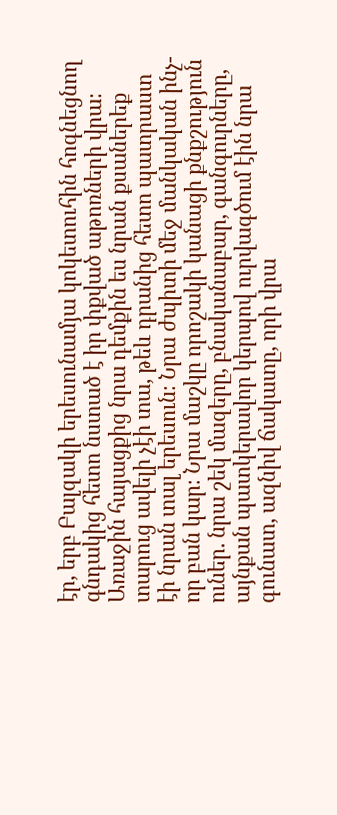էր, երբ Բալզակի երեսունամյա կոկետուհին հոգնեցնող գնդակից հետո նստած է իր փքված աթոռների վրա։ Առաջին հայացքից նրա դեմքին ես նրան քսաներեք տարուց ավելի չէի տա, թեև դրանից հետո պատրաստ էի նրան տալ երեսուն։ Նրա ժպիտի մեջ մանկական ինչ-որ բան կար։ Նրա մաշկը որոշակի կանացի քնքշություն ուներ. նրա շեկ մազերը, բնականաբար, գանգուրները, այնքան պատկերավոր կերպով ուրվագծում էին նրա գունատ, ազնիվ ճակատը, որի վրա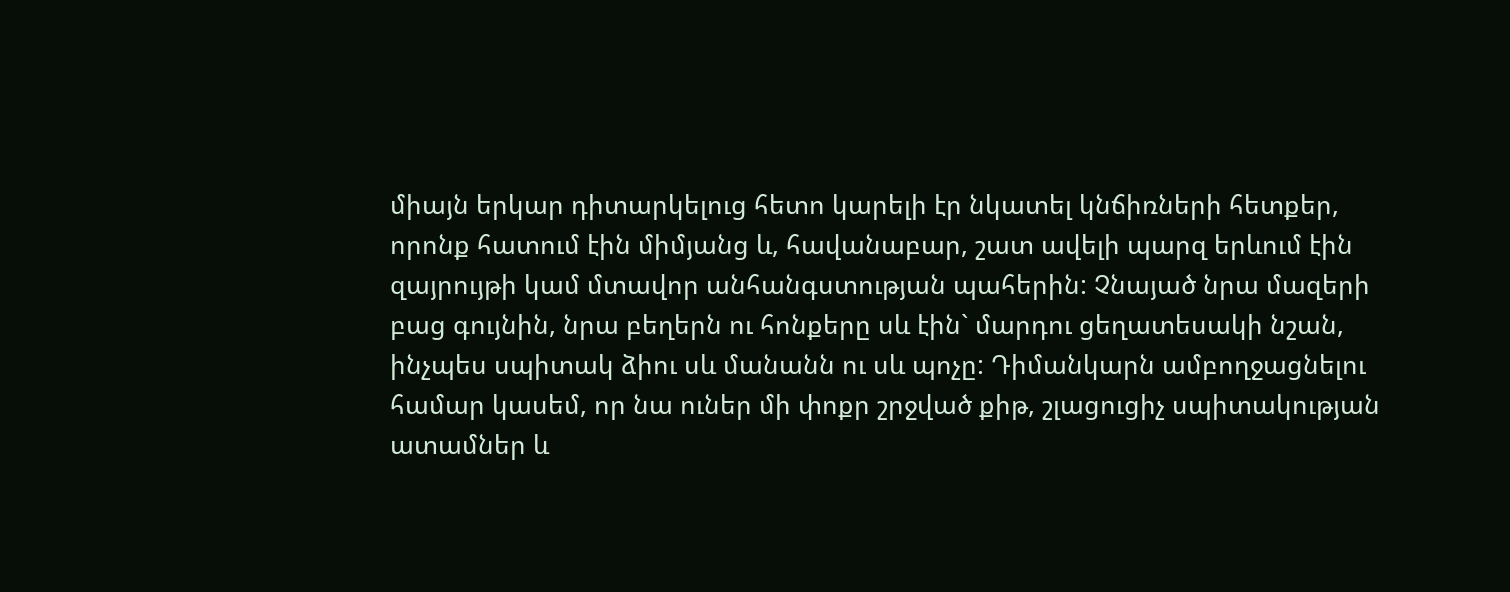միայն երկար դիտարկելուց հետո կարելի էր նկատել կնճիռների հետքեր, որոնք հատում էին միմյանց և, հավանաբար, շատ ավելի պարզ երևում էին զայրույթի կամ մտավոր անհանգստության պահերին: Չնայած նրա մազերի բաց գույնին, նրա բեղերն ու հոնքերը սև էին` մարդու ցեղատեսակի նշան, ինչպես սպիտակ ձիու սև մանանն ու սև պոչը: Դիմանկարն ամբողջացնելու համար կասեմ, որ նա ուներ մի փոքր շրջված քիթ, շլացուցիչ սպիտակության ատամներ և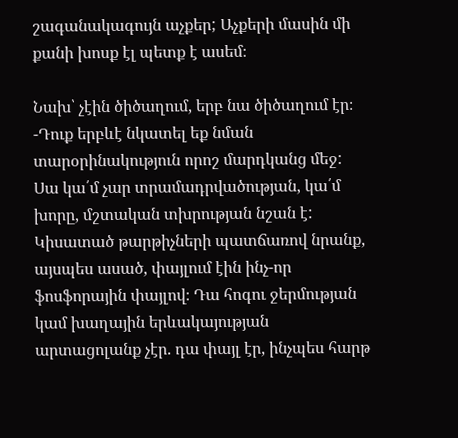շագանակագույն աչքեր; Աչքերի մասին մի քանի խոսք էլ պետք է ասեմ։

Նախ՝ չէին ծիծաղում, երբ նա ծիծաղում էր։ -Դուք երբևէ նկատել եք նման տարօրինակություն որոշ մարդկանց մեջ: Սա կա՛մ չար տրամադրվածության, կա՛մ խորը, մշտական տխրության նշան է: Կիսատած թարթիչների պատճառով նրանք, այսպես ասած, փայլում էին ինչ-որ ֆոսֆորային փայլով։ Դա հոգու ջերմության կամ խաղային երևակայության արտացոլանք չէր. դա փայլ էր, ինչպես հարթ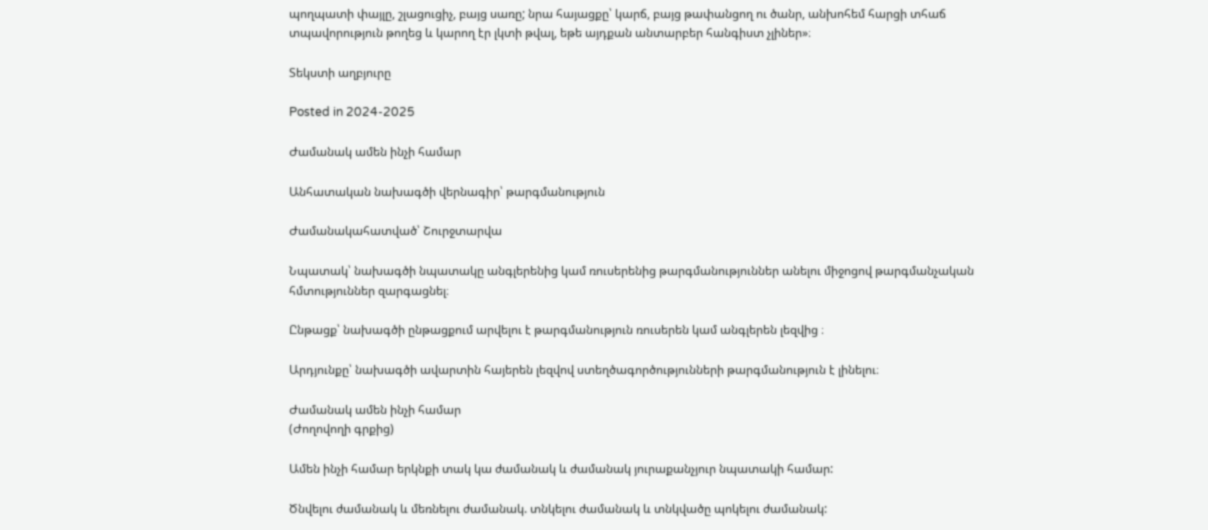պողպատի փայլը, շլացուցիչ, բայց սառը; նրա հայացքը՝ կարճ, բայց թափանցող ու ծանր, անխոհեմ հարցի տհաճ տպավորություն թողեց և կարող էր լկտի թվալ, եթե այդքան անտարբեր հանգիստ չլիներ»։

Տեկստի աղբյուրը

Posted in 2024-2025

Ժամանակ ամեն ինչի համար

Անհատական նախագծի վերնագիր՝ թարգմանություն

Ժամանակահատված՝ Շուրջտարվա

Նպատակ՝ նախագծի նպատակը անգլերենից կամ ռուսերենից թարգմանություններ անելու միջոցով թարգմանչական հմտություններ զարգացնել։

Ընթացք՝ նախագծի ընթացքում արվելու է թարգմանություն ռուսերեն կամ անգլերեն լեզվից ։

Արդյունքը՝ նախագծի ավարտին հայերեն լեզվով ստեղծագործությունների թարգմանություն է լինելու։

Ժամանակ ամեն ինչի համար
(Ժողովողի գրքից)

Ամեն ինչի համար երկնքի տակ կա ժամանակ և ժամանակ յուրաքանչյուր նպատակի համար:

Ծնվելու ժամանակ և մեռնելու ժամանակ. տնկելու ժամանակ և տնկվածը պոկելու ժամանակ: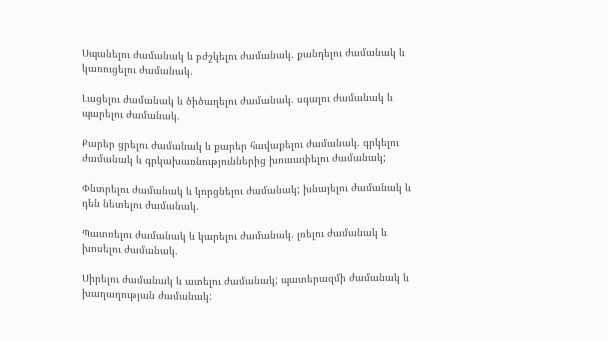Սպանելու ժամանակ և բժշկելու ժամանակ. քանդելու ժամանակ և կառուցելու ժամանակ.

Լացելու ժամանակ և ծիծաղելու ժամանակ. սգալու ժամանակ և պարելու ժամանակ.

Քարեր ցրելու ժամանակ և քարեր հավաքելու ժամանակ. գրկելու ժամանակ և գրկախառնություններից խուսափելու ժամանակ;

Փնտրելու ժամանակ և կորցնելու ժամանակ; խնայելու ժամանակ և դեն նետելու ժամանակ.

Պատռելու ժամանակ և կարելու ժամանակ. լռելու ժամանակ և խոսելու ժամանակ.

Սիրելու ժամանակ և ատելու ժամանակ; պատերազմի ժամանակ և խաղաղության ժամանակ: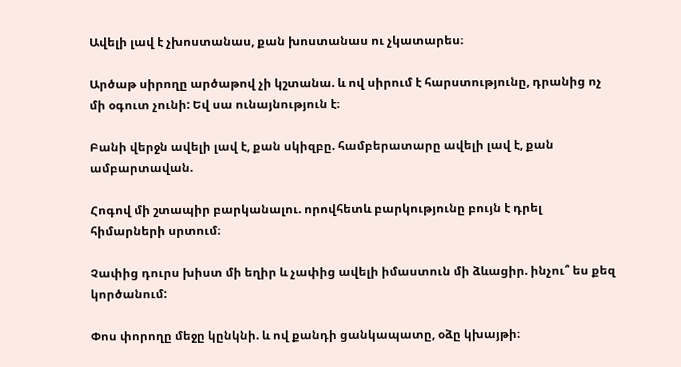Ավելի լավ է չխոստանաս, քան խոստանաս ու չկատարես։

Արծաթ սիրողը արծաթով չի կշտանա. և ով սիրում է հարստությունը, դրանից ոչ մի օգուտ չունի: Եվ սա ունայնություն է։

Բանի վերջն ավելի լավ է, քան սկիզբը. համբերատարը ավելի լավ է, քան ամբարտավան.

Հոգով մի շտապիր բարկանալու. որովհետև բարկությունը բույն է դրել հիմարների սրտում։

Չափից դուրս խիստ մի եղիր և չափից ավելի իմաստուն մի ձևացիր. ինչու՞ ես քեզ կործանում:

Փոս փորողը մեջը կընկնի. և ով քանդի ցանկապատը, օձը կխայթի։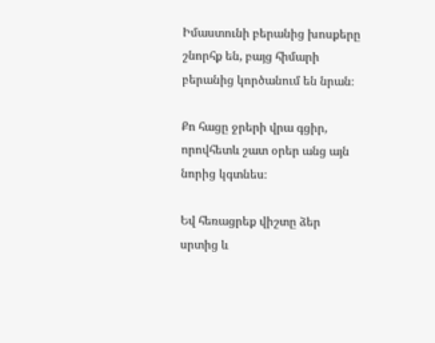Իմաստունի բերանից խոսքերը շնորհք են, բայց հիմարի բերանից կործանում են նրան։

Քո հացը ջրերի վրա գցիր, որովհետև շատ օրեր անց այն նորից կգտնես։

Եվ հեռացրեք վիշտը ձեր սրտից և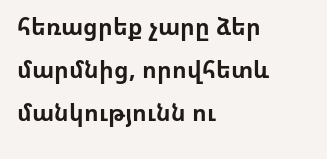հեռացրեք չարը ձեր մարմնից, որովհետև մանկությունն ու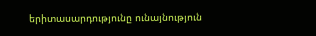երիտասարդությունը ունայնություն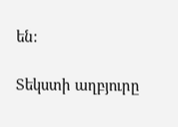են:

Տեկստի աղբյուրը